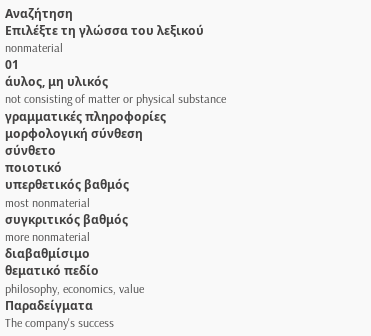Αναζήτηση
Επιλέξτε τη γλώσσα του λεξικού
nonmaterial
01
άυλος, μη υλικός
not consisting of matter or physical substance
γραμματικές πληροφορίες
μορφολογική σύνθεση
σύνθετο
ποιοτικό
υπερθετικός βαθμός
most nonmaterial
συγκριτικός βαθμός
more nonmaterial
διαβαθμίσιμο
θεματικό πεδίο
philosophy, economics, value
Παραδείγματα
The company's success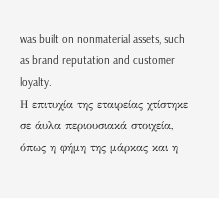was built on nonmaterial assets, such as brand reputation and customer loyalty.
Η επιτυχία της εταιρείας χτίστηκε σε άυλα περιουσιακά στοιχεία, όπως η φήμη της μάρκας και η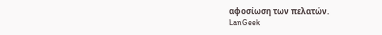αφοσίωση των πελατών.
LanGeek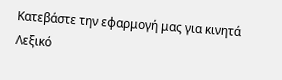Κατεβάστε την εφαρμογή μας για κινητά
Λεξικό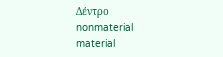Δέντρο
nonmaterial
material